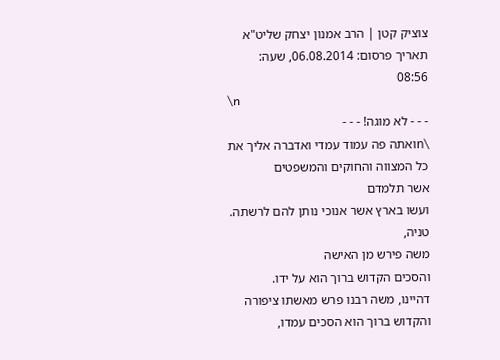צוציק קטן | הרב אמנון יצחק שליט"א
תאריך פרסום: 06.08.2014, שעה: 08:56
\n
- - - לא מוגה! - - -
\nואתה פה עמוד עמדי ואדברה אליך את כל המצווה והחוקים והמשפטים
אשר תלמדם
ועשו בארץ אשר אנוכי נותן להם לרשתה.
טניה,
משה פירש מן האישה
והסכים הקדוש ברוך הוא על ידו.
דהיינו, משה רבנו פרש מאשתו ציפורה והקדוש ברוך הוא הסכים עמדו,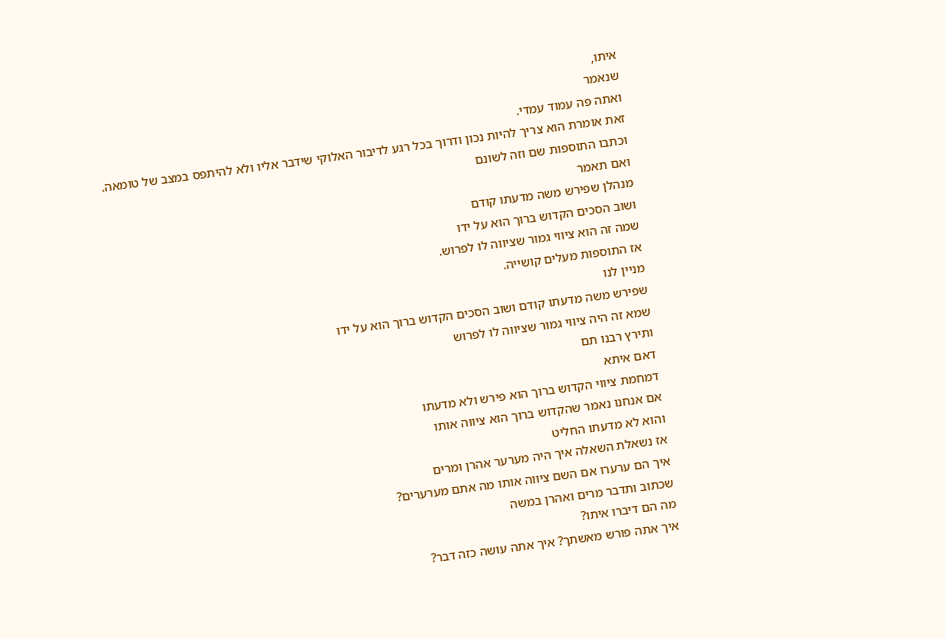איתו,
שנאמר
ואתה פה עמוד עמדי.
זאת אומרת הוא צריך להיות נכון ודרוך בכל רגע לדיבור האלוקי שידבר אליו ולא להיתפס במצב של טומאה.
וכתבו התוספות שם וזה לשונם
ואם תאמר
מנהלן שפירש משה מדעתו קודם
ושוב הסכים הקדוש ברוך הוא על ידו
שמה זה הוא ציווי גמור שציווה לו לפרוש.
אז התוספות מעלים קושייה.
מניין לנו
שפירש משה מדעתו קודם ושוב הסכים הקדוש ברוך הוא על ידו
שמא זה היה ציווי גמור שציווה לו לפרוש
ותירץ רבנו תם
דאם איתא
דמחמת ציווי הקדוש ברוך הוא פירש ולא מדעתו
אם אנחנו נאמר שהקדוש ברוך הוא ציווה אותו
והוא לא מדעתו החליט
אז נשאלת השאלה איך היה מערער אהרן ומרים
איך הם ערערו אם השם ציווה אותו מה אתם מערערים?
שכתוב ותדבר מרים ואהרן במשה
מה הם דיברו איתו?
איך אתה פורש מאשתך? איך אתה עושה כזה דבר?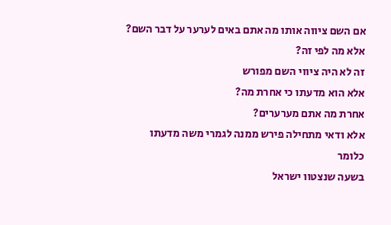אם השם ציווה אותו מה אתם באים לערער על דבר השם?
אלא מה לפי זה?
זה לא היה ציווי השם מפורש
אלא הוא מדעתו כי אחרת מה?
אחרת מה אתם מערערים?
אלא ודאי מתחילה פירש ממנה לגמרי משה מדעתו
כלומר
בשעה שנצטוו ישראל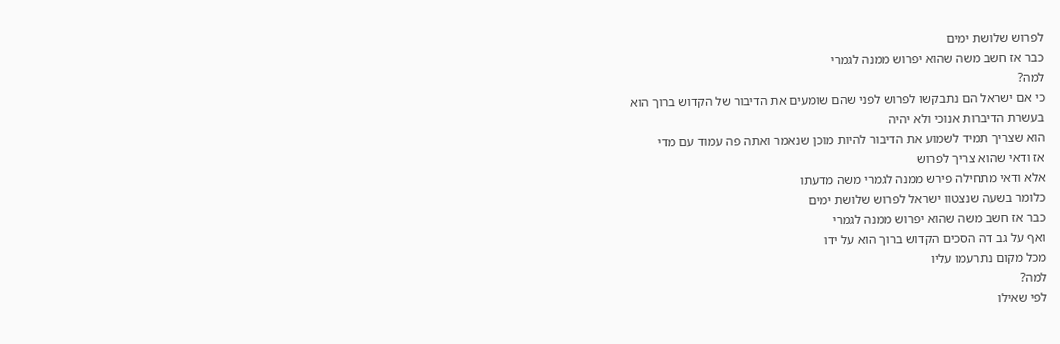לפרוש שלושת ימים
כבר אז חשב משה שהוא יפרוש ממנה לגמרי
למה?
כי אם ישראל הם נתבקשו לפרוש לפני שהם שומעים את הדיבור של הקדוש ברוך הוא
בעשרת הדיברות אנוכי ולא יהיה
הוא שצריך תמיד לשמוע את הדיבור להיות מוכן שנאמר ואתה פה עמוד עם מדי
אז ודאי שהוא צריך לפרוש
אלא ודאי מתחילה פירש ממנה לגמרי משה מדעתו
כלומר בשעה שנצטוו ישראל לפרוש שלושת ימים
כבר אז חשב משה שהוא יפרוש ממנה לגמרי
ואף על גב דה הסכים הקדוש ברוך הוא על ידו
מכל מקום נתרעמו עליו
למה?
לפי שאילו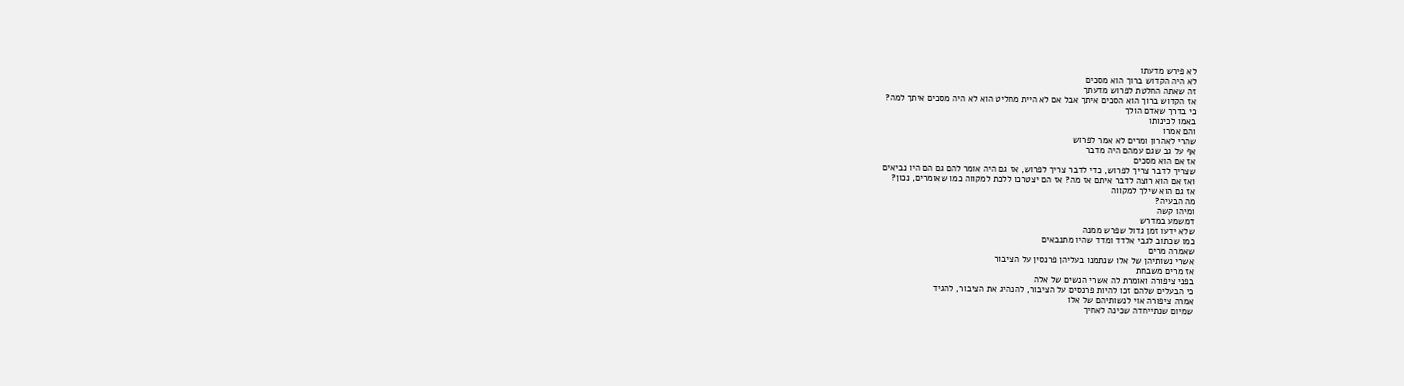לא פירש מדעתו
לא היה הקדוש ברוך הוא מסכים
זה שאתה החלטת לפרוש מדעתך
אז הקדוש ברוך הוא הסכים איתך אבל אם לא היית מחליט הוא לא היה מסכים איתך למה?
כי בדרך שאדם הולך
באמו לכינותו
והם אמרו
שהרי לאהרון ומרים לא אמר לפרוש
אף על גב שגם עמהם היה מדבר
אז אם הוא מסכים
שצריך לדבר צריך לפרוש, כדי לדבר צריך לפרוש, אז גם היה אומר להם גם הם היו נביאים
ואז אם הוא רוצה לדבר איתם אז מה? אז הם יצטרכו ללכת למקווה כמו שאומרים, נכון?
אז גם הוא שילך למקווה
מה הבעיה?
ומיהו קשה
דמשמע במדרש
שלא ידעו זמן גדול שפרש ממנה
כמו שכתוב לגבי אלדד ומדד שהיו מתנבאים
שאמרה מרים
אשרי נשותיהן של אלו שנתמנו בעליהן פרנסין על הציבור
אז מרים משבחת
בפני ציפורה ואומרת לה אשרי הנשים של אלה
כי הבעלים שלהם זכו להיות פרנסים על הציבור, להנהיג את הציבור, להגיד
אמרה ציפורה אוי לנשותיהם של אלו
שמיום שנתייחדה שכינה לאחיך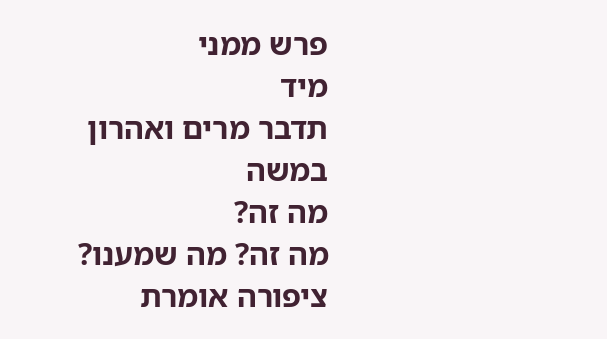פרש ממני
מיד
תדבר מרים ואהרון במשה
מה זה?
מה זה? מה שמענו?
ציפורה אומרת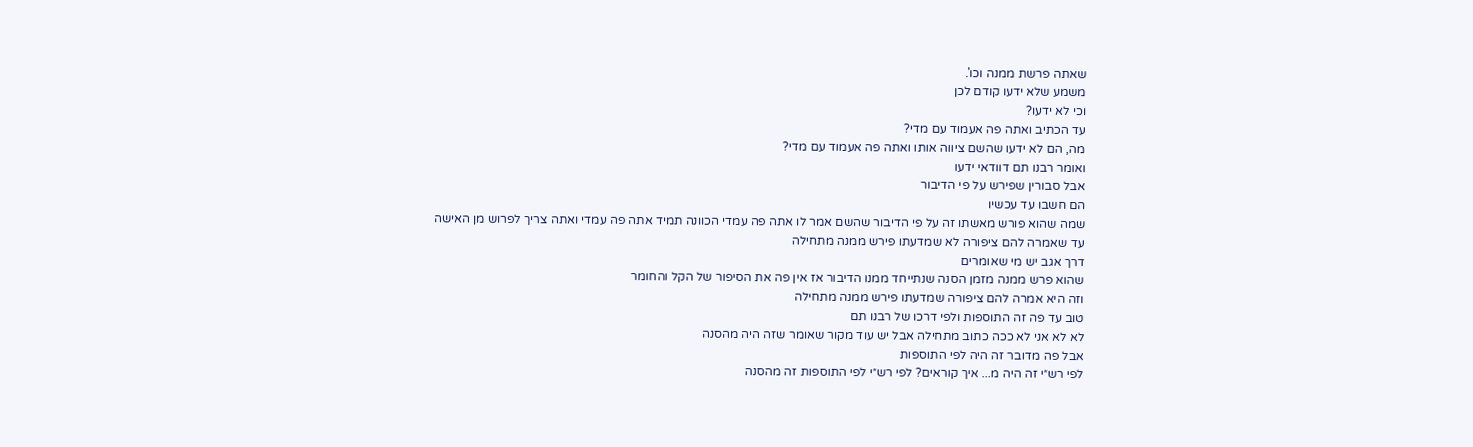שאתה פרשת ממנה וכו'.
משמע שלא ידעו קודם לכן
וכי לא ידעו?
עד הכתיב ואתה פה אעמוד עם מדי?
מה, הם לא ידעו שהשם ציווה אותו ואתה פה אעמוד עם מדי?
ואומר רבנו תם דוודאי ידעו
אבל סבורין שפירש על פי הדיבור
הם חשבו עד עכשיו
שמה שהוא פורש מאשתו זה על פי הדיבור שהשם אמר לו אתה פה עמדי הכוונה תמיד אתה פה עמדי ואתה צריך לפרוש מן האישה
עד שאמרה להם ציפורה לא שמדעתו פירש ממנה מתחילה
דרך אגב יש מי שאומרים
שהוא פרש ממנה מזמן הסנה שנתייחד ממנו הדיבור אז אין פה את הסיפור של הקל והחומר
וזה היא אמרה להם ציפורה שמדעתו פירש ממנה מתחילה
טוב עד פה זה התוספות ולפי דרכו של רבנו תם
לא לא אני לא ככה כתוב מתחילה אבל יש עוד מקור שאומר שזה היה מהסנה
אבל פה מדובר זה היה לפי התוספות
לפי רש״י זה היה מ... איך קוראים? לפי רש״י לפי התוספות זה מהסנה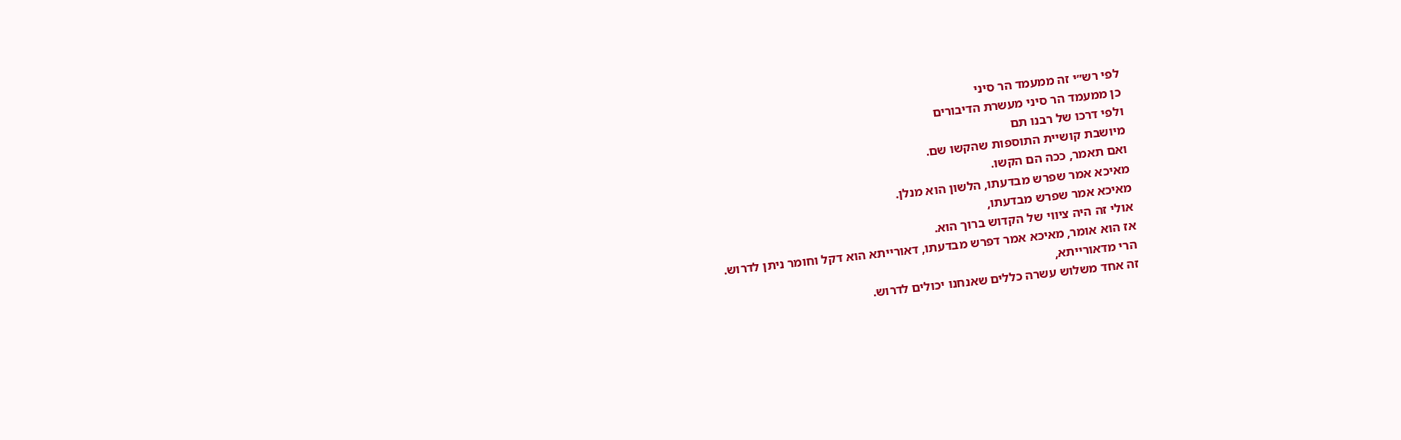לפי רש״י זה ממעמד הר סיני
כן ממעמד הר סיני מעשרת הדיבורים
ולפי דרכו של רבנו תם
מיושבת קושיית התוספות שהקשו שם.
ואם תאמר, ככה הם הקשו.
מאיכא אמר שפרש מבדעתו, הלשון הוא מנלן.
מאיכא אמר שפרש מבדעתו,
אולי זה היה ציווי של הקדוש ברוך הוא.
אז הוא אומר, מאיכא אמר דפרש מבדעתו, דאורייתא הוא דקל וחומר ניתן לדרוש.
הרי מדאורייתא,
זה אחד משלוש עשרה כללים שאנחנו יכולים לדרוש.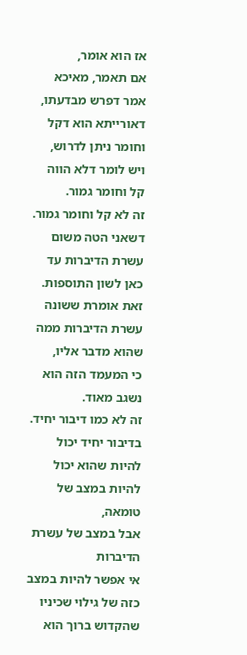אז הוא אומר,
אם תאמר, מאיכא אמר דפרש מבדעתו, דאורייתא הוא דקל וחומר ניתן לדרוש,
ויש לומר דלא הווה קל וחומר גמור.
זה לא קל וחומר גמור.
דשאני הטה משום עשרת הדיברות עד כאן לשון התוספות.
זאת אומרת ששונה עשרת הדיברות ממה שהוא מדבר אליו,
כי המעמד הזה הוא נשגב מאוד.
זה לא כמו דיבור יחיד. בדיבור יחיד יכול להיות שהוא יכול להיות במצב של טומאה,
אבל במצב של עשרת הדיברות
אי אפשר להיות במצב כזה של גילוי שכיניו שהקדוש ברוך הוא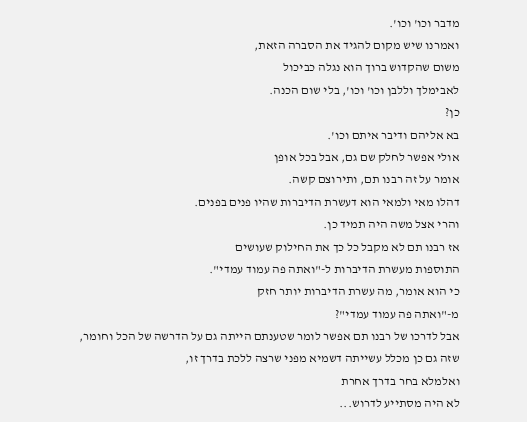מדבר וכו' וכו'.
ואמרנו שיש מקום להגיד את הסברה הזאת,
משום שהקדוש ברוך הוא נגלה כביכול
לאבימלך וללבן וכו' וכו', בלי שום הכנה.
כן?
בא אליהם ודיבר איתם וכו'.
אולי אפשר לחלק שם גם, אבל בכל אופן
אומר על זה רבנו תם, ותירוצם קשה.
דהלו מאי ולמאי הוא דעשרת הדיברות שהיו פנים בפנים.
והרי אצל משה היה תמיד כן.
אז רבנו תם לא מקבל כל כך את החילוק שעושים
התוספות מעשרת הדיברות ל-"ואתה פה עמוד עמדי".
כי הוא אומר, מה עשרת הדיברות יותר חזק
מ-"ואתה פה עמוד עמדי"?
אבל לדרכו של רבנו תם אפשר לומר שטענתם הייתה גם על הדרשה של הכל וחומר,
שזה גם כן מכלל עשייתה דשמיא מפני שרצה ללכת בדרך זו,
ואלמלא בחר בדרך אחרת
לא היה מסתייע לדרוש...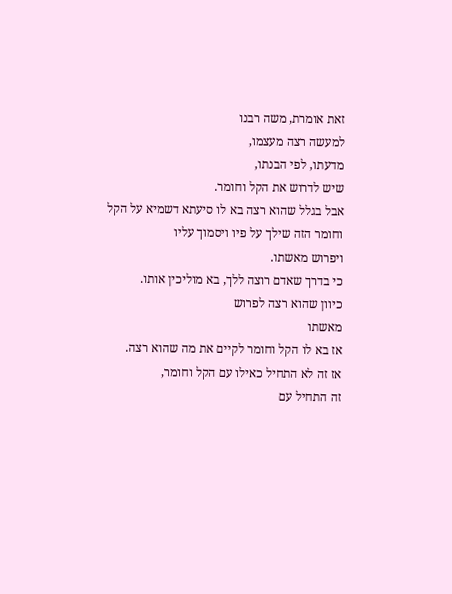זאת אומרת, משה רבנו
למעשה רצה מעצמו,
מדעתו, לפי הבנתו,
שיש לדרוש את הקל וחומר.
אבל בגלל שהוא רצה בא לו סיעתא דשמיא על הקל וחומר הזה שילך על פיו ויסמוך עליו
ויפרוש מאשתו.
כי בדרך שאדם רוצה ללך, בא מוליכין אותו.
כיוון שהוא רצה לפרוש
מאשתו
אז בא לו הקל וחומר לקיים את מה שהוא רצה.
אז זה לא התחיל כאילו עם הקל וחומר,
זה התחיל עם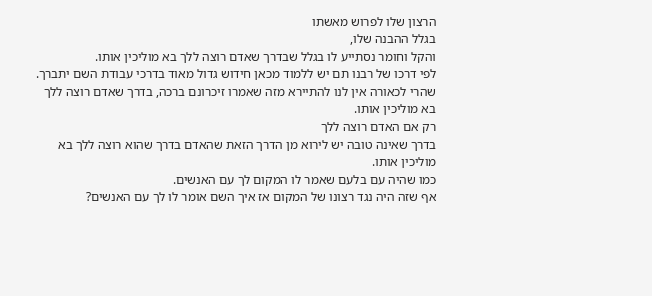הרצון שלו לפרוש מאשתו
בגלל ההבנה שלו,
והקל וחומר נסתייע לו בגלל שבדרך שאדם רוצה ללך בא מוליכין אותו.
לפי דרכו של רבנו תם יש ללמוד מכאן חידוש גדול מאוד בדרכי עבודת השם יתברך.
שהרי לכאורה אין לנו להתיירא מזה שאמרו זיכרונם ברכה, בדרך שאדם רוצה ללך בא מוליכין אותו.
רק אם האדם רוצה ללך
בדרך שאינה טובה יש לירוא מן הדרך הזאת שהאדם בדרך שהוא רוצה ללך בא מוליכין אותו.
כמו שהיה עם בלעם שאמר לו המקום לך עם האנשים.
אף שזה היה נגד רצונו של המקום אז איך השם אומר לו לך עם האנשים?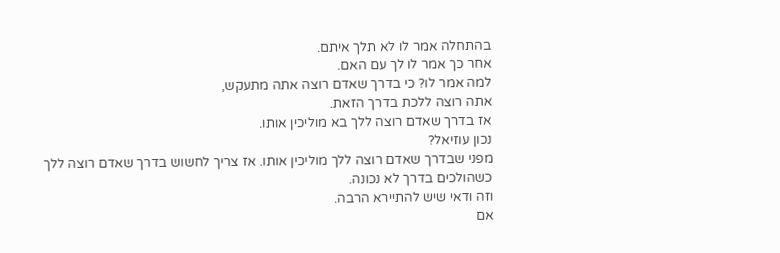בהתחלה אמר לו לא תלך איתם.
אחר כך אמר לו לך עם האם.
למה אמר לו? כי בדרך שאדם רוצה אתה מתעקש,
אתה רוצה ללכת בדרך הזאת.
אז בדרך שאדם רוצה ללך בא מוליכין אותו.
נכון עוזיאל?
מפני שבדרך שאדם רוצה ללך מוליכין אותו. אז צריך לחשוש בדרך שאדם רוצה ללך
כשהולכים בדרך לא נכונה.
וזה ודאי שיש להתיירא הרבה.
אם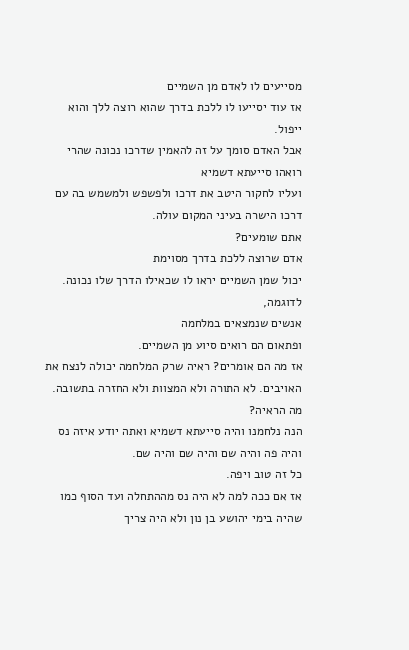מסייעים לו לאדם מן השמיים
אז עוד יסייעו לו ללכת בדרך שהוא רוצה ללך והוא ייפול.
אבל האדם סומך על זה להאמין שדרכו נכונה שהרי רואהו סייעתא דשמיא
ועליו לחקור היטב את דרכו ולפשפש ולמשמש בה עם דרכו הישרה בעיני המקום עולה.
אתם שומעים?
אדם שרוצה ללכת בדרך מסוימת
יכול שמן השמיים יראו לו שכאילו הדרך שלו נכונה.
לדוגמה,
אנשים שנמצאים במלחמה
ופתאום הם רואים סיוע מן השמיים.
אז מה הם אומרים? ראיה שרק המלחמה יכולה לנצח את האויבים. לא התורה ולא המצוות ולא החזרה בתשובה. מה הראיה?
הנה נלחמנו והיה סייעתא דשמיא ואתה יודע איזה נס והיה פה והיה שם והיה שם והיה שם.
כל זה טוב ויפה.
אז אם ככה למה לא היה נס מההתחלה ועד הסוף כמו שהיה בימי יהושע בן נון ולא היה צריך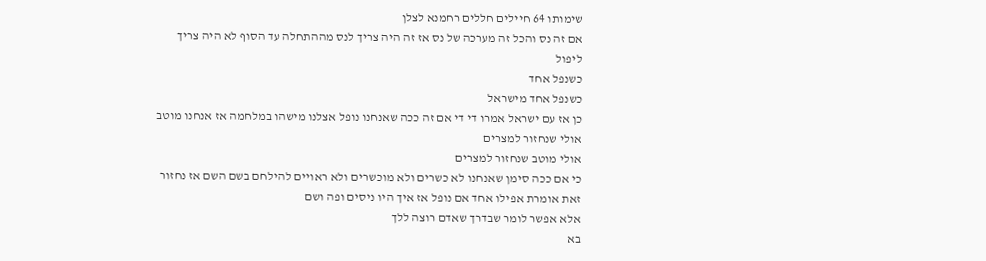שימותו 64 חיילים חללים רחמנא לצלן
אם זה נס והכל זה מערכה של נס אז זה היה צריך לנס מההתחלה עד הסוף לא היה צריך ליפול
כשנפל אחד
כשנפל אחד מישראל
כן אז עם ישראל אמרו די די אם זה ככה שאנחנו נופל אצלנו מישהו במלחמה אז אנחנו מוטב אולי שנחזור למצרים
אולי מוטב שנחזור למצרים
כי אם ככה סימן שאנחנו לא כשרים ולא מוכשרים ולא ראויים להילחם בשם השם אז נחזור
זאת אומרת אפילו אחד אם נופל אז איך היו ניסים ופה ושם
אלא אפשר לומר שבדרך שאדם רוצה ללך
בא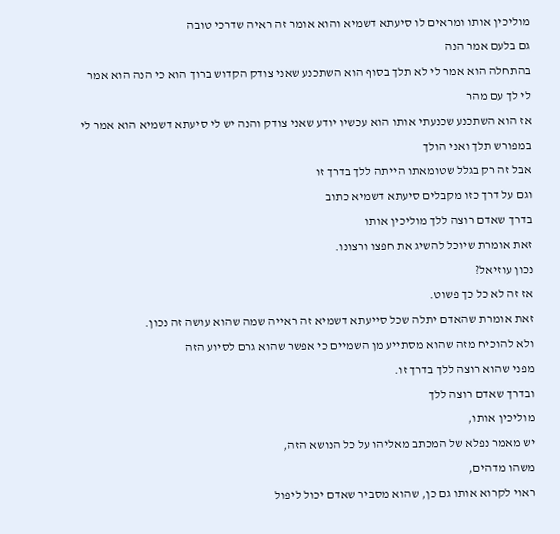מוליכין אותו ומראים לו סיעתא דשמיא והוא אומר זה ראיה שדרכי טובה
גם בלעם אמר הנה
בהתחלה הוא אמר לי לא תלך בסוף הוא השתכנע שאני צודק הקדוש ברוך הוא כי הנה הוא אמר לי לך עם מהר
אז הוא השתכנע שכנעתי אותו הוא עכשיו יודע שאני צודק והנה יש לי סיעתא דשמיא הוא אמר לי במפורש תלך ואני הולך
אבל זה רק בגלל שטומאתו הייתה ללך בדרך זו
וגם על דרך כזו מקבלים סיעתא דשמיא כתוב
בדרך שאדם רוצה ללך מוליכין אותו
זאת אומרת שיוכל להשיג את חפצו ורצונו.
נכון עוזיאל?
אז זה לא כל כך פשוט.
זאת אומרת שהאדם יתלה שכל סייעתא דשמיא זה ראייה שמה שהוא עושה זה נכון.
ולא להוכיח מזה שהוא מסתייע מן השמיים כי אפשר שהוא גרם לסיוע הזה
מפני שהוא רוצה ללך בדרך זו.
ובדרך שאדם רוצה ללך
מוליכין אותו,
יש מאמר נפלא של המכתב מאליהו על כל הנושא הזה,
משהו מדהים,
ראוי לקרוא אותו גם כן, שהוא מסביר שאדם יכול ליפול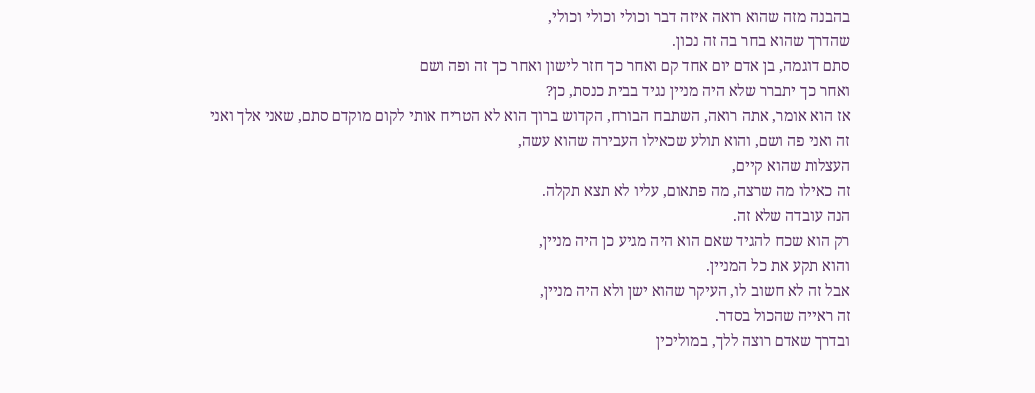בהבנה מזה שהוא רואה איזה דבר וכולי וכולי וכולי,
שהדרך שהוא בחר בה זה נכון.
סתם דוגמה, בן אדם יום אחד קם ואחר כך חזר לישון ואחר כך זה ופה ושם
ואחר כך יתברר שלא היה מניין נגיד בבית כנסת, כן?
אז הוא אומר, אתה רואה, השתבח הבורח, הקדוש ברוך הוא לא הטריח אותי לקום מוקדם סתם, שאני אלך ואני זה ואני פה ושם, והוא תולע שכאילו העבירה שהוא עשה,
העצלות שהוא קיים,
זה כאילו מה שרצה, מה פתאום, עליו לא תצא תקלה.
הנה עובדה שלא זה.
רק הוא שכח להגיד שאם הוא היה מגיע כן היה מניין,
והוא תקע את כל המניין.
אבל זה לא חשוב לו, העיקר שהוא ישן ולא היה מניין,
זה ראייה שהכול בסדר.
ובדרך שאדם רוצה ללך, במוליכין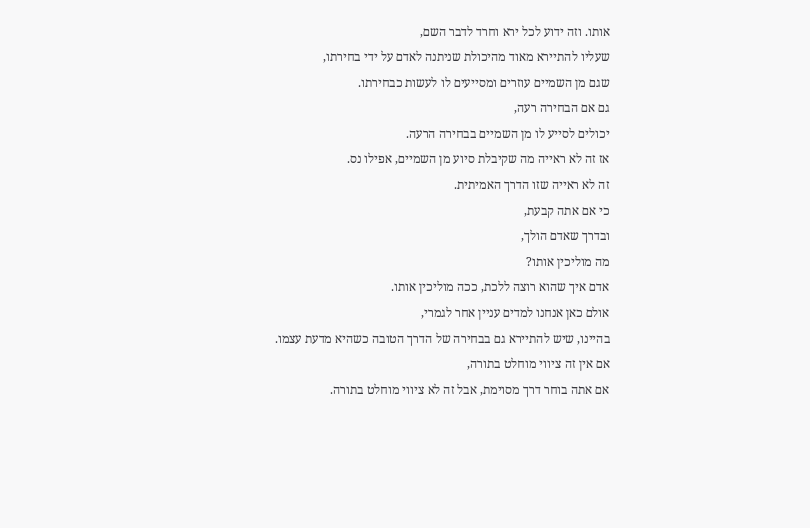אותו. וזה ידוע לכל ירא וחרד לדבר השם,
שעליו להתיירא מאוד מהיכולת שניתנה לאדם על ידי בחירתו,
שגם מן השמיים עוזרים ומסייעים לו לעשות כבחירתו.
גם אם הבחירה רעה,
יכולים לסייע לו מן השמיים בבחירה הרעה.
אז זה לא ראייה מה שקיבלת סיוע מן השמיים, אפילו נס.
זה לא ראייה שזו הדרך האמיתית.
כי אם אתה קבעת,
ובדרך שאדם הולך,
מה מוליכין אותו?
אדם איך שהוא רוצה ללכת, ככה מוליכין אותו.
אולם כאן אנחנו למדים עניין אחר לגמרי,
בהיינו, שיש להתיירא גם בבחירה של הדרך הטובה כשהיא מדעת עצמו.
אם אין זה ציווי מוחלט בתורה,
אם אתה בוחר דרך מסוימת, אבל זה לא ציווי מוחלט בתורה.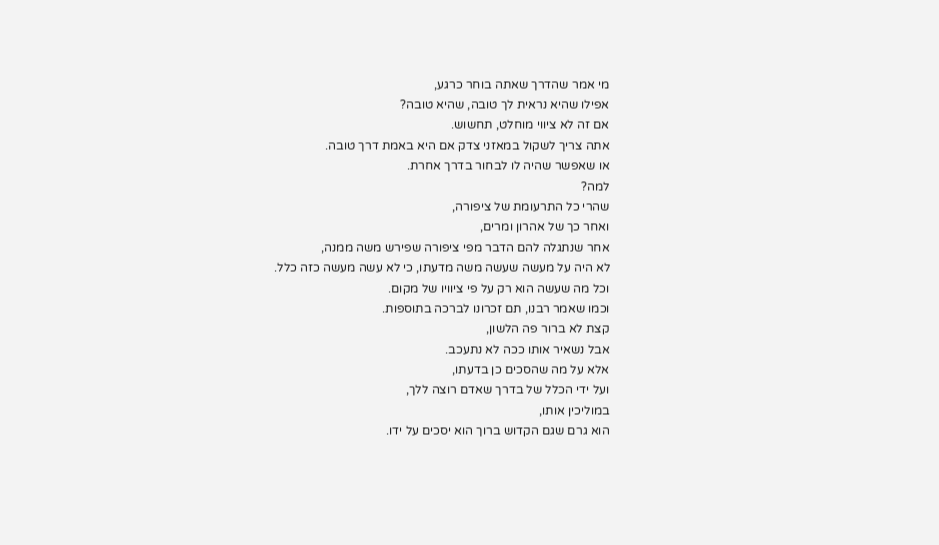מי אמר שהדרך שאתה בוחר כרגע,
אפילו שהיא נראית לך טובה, שהיא טובה?
אם זה לא ציווי מוחלט, תחשוש.
אתה צריך לשקול במאזני צדק אם היא באמת דרך טובה.
או שאפשר שהיה לו לבחור בדרך אחרת.
למה?
שהרי כל התרעומת של ציפורה,
ואחר כך של אהרון ומרים,
אחר שנתגלה להם הדבר מפי ציפורה שפירש משה ממנה,
לא היה על מעשה שעשה משה מדעתו, כי לא עשה מעשה כזה כלל.
וכל מה שעשה הוא רק על פי ציוויו של מקום.
וכמו שאמר רבנו, תם זכרונו לברכה בתוספות.
קצת לא ברור פה הלשון,
אבל נשאיר אותו ככה לא נתעכב.
אלא על מה שהסכים כן בדעתו,
ועל ידי הכלל של בדרך שאדם רוצה ללך,
במוליכין אותו,
הוא גרם שגם הקדוש ברוך הוא יסכים על ידו.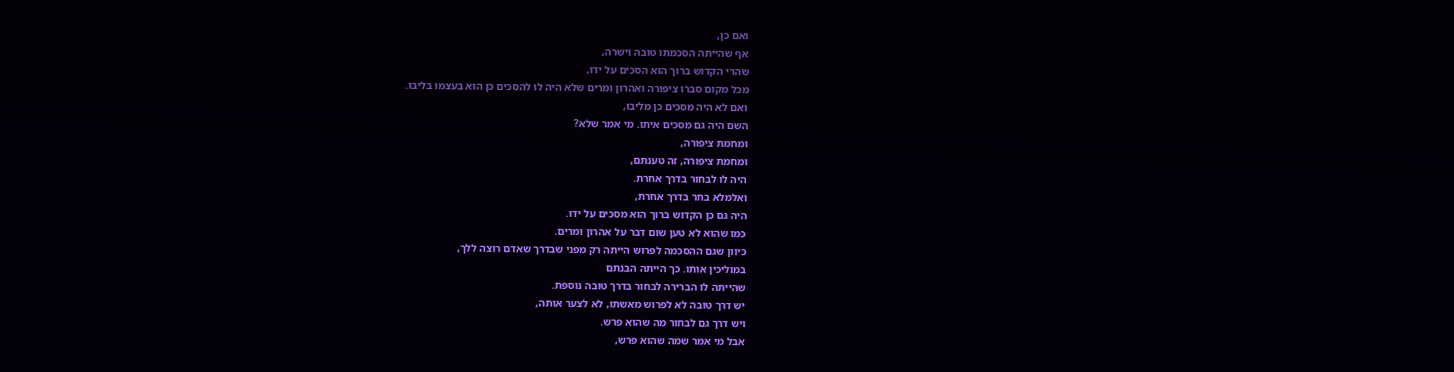ואם כן,
אף שהייתה הסכמתו טובה וישרה,
שהרי הקדוש ברוך הוא הסכים על ידו,
מכל מקום סברו ציפורה ואהרון ומרים שלא היה לו להסכים כן הוא בעצמו בליבו.
ואם לא היה מסכים כן מליבו,
השם היה גם מסכים איתו. מי אמר שלא?
ומחמת ציפורה,
ומחמת ציפורה, זה טענתם,
היה לו לבחור בדרך אחרת.
ואלמלא בחר בדרך אחרת,
היה גם כן הקדוש ברוך הוא מסכים על ידו.
כמו שהוא לא טען שום דבר על אהרון ומרים.
כיוון שגם ההסכמה לפרוש הייתה רק מפני שבדרך שאדם רוצה ללך,
במוליכין אותו. כך הייתה הבנתם
שהייתה לו הברירה לבחור בדרך טובה נוספת.
יש דרך טובה לא לפרוש מאשתו, לא לצער אותה,
ויש דרך גם לבחור מה שהוא פרש.
אבל מי אמר שמה שהוא פרש,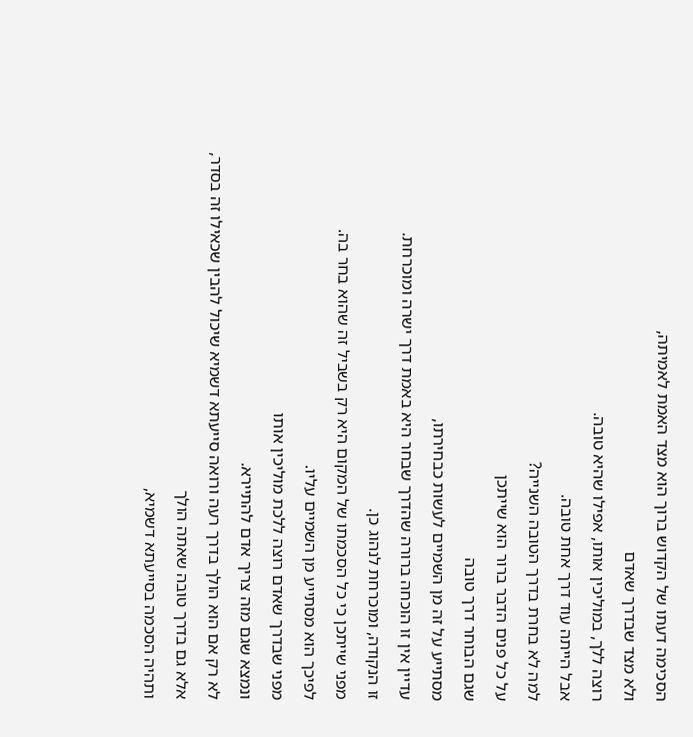הסכימה דעתו של הקדוש ברוך הוא מצד האמת לאמיתה,
ולא מצד שבדרך שאדם
רוצה ללך, במוליכין אותו, אפילו שהיא טובה.
אבל הייתה עוד דרך אחת טובה.
למה לא בחרת בדרך הטובה השנייה?
על כל פנים הדבר ברור הוא שייתכן
שגם הבוחר דרך טובה
מסתייע על זה מן השמיים לעשות כבחירתו,
עדיין אין זו הוכחה ברורה שהדרך שבחר היא באמת דרך ישרה ומוכרחת.
זו הנקודה, ומוכרחת לנהוג כן.
מפני שייתכן כי כל הסכמתו של המקום היא רק בשביל זה שהוא בחר בה.
לפיכך הוא מסתייע מן השמיים עליו.
מפני שבדרך שאדם רוצה ללכת מוליכין אותו
ונמצא שגם מזה צריך אדם להתיירא.
לא רק אם הוא הולך בדרך רעה ורואה סייעתא דשמיא שיכול להבין שכאילו זה בסדר,
אלא גם בדרך טובה שאתה הולך
ותהיה הסכמה בסייעתא דשמיא,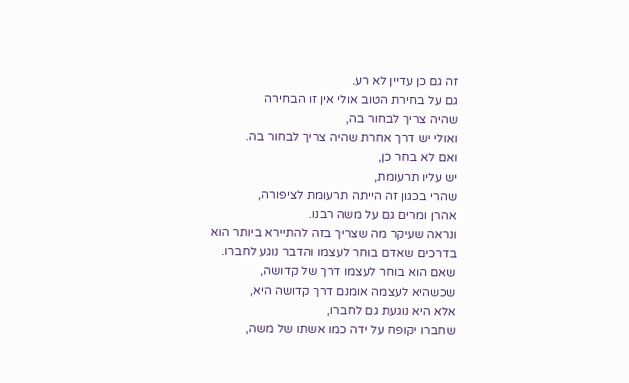זה גם כן עדיין לא רע.
גם על בחירת הטוב אולי אין זו הבחירה
שהיה צריך לבחור בה,
ואולי יש דרך אחרת שהיה צריך לבחור בה.
ואם לא בחר כן,
יש עליו תרעומת,
שהרי בכגון זה הייתה תרעומת לציפורה,
אהרן ומרים גם על משה רבנו.
ונראה שעיקר מה שצריך בזה להתיירא ביותר הוא בדרכים שאדם בוחר לעצמו והדבר נוגע לחברו.
שאם הוא בוחר לעצמו דרך של קדושה,
שכשהיא לעצמה אומנם דרך קדושה היא,
אלא היא נוגעת גם לחברו,
שחברו יקופח על ידה כמו אשתו של משה,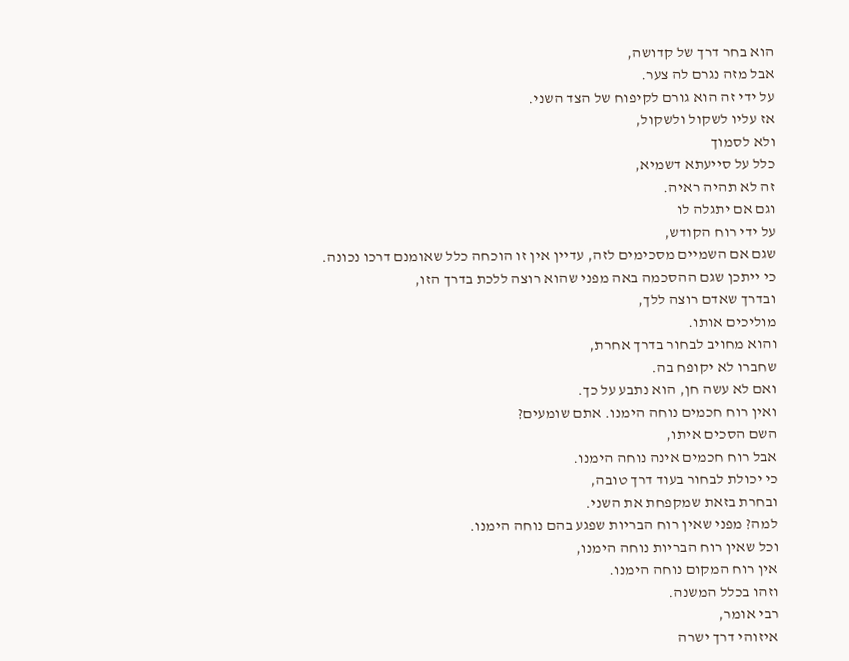הוא בחר דרך של קדושה,
אבל מזה נגרם לה צער.
על ידי זה הוא גורם לקיפוח של הצד השני.
אז עליו לשקול ולשקול,
ולא לסמוך
כלל על סייעתא דשמיא,
זה לא תהיה ראיה.
וגם אם יתגלה לו
על ידי רוח הקודש,
שגם אם השמיים מסכימים לזה, עדיין אין זו הוכחה כלל שאומנם דרכו נכונה.
כי ייתכן שגם ההסכמה באה מפני שהוא רוצה ללכת בדרך הזו,
ובדרך שאדם רוצה ללך,
מוליכים אותו.
והוא מחויב לבחור בדרך אחרת,
שחברו לא יקופח בה.
ואם לא עשה חן, הוא נתבע על כך.
ואין רוח חכמים נוחה הימנו. אתם שומעים?
השם הסכים איתו,
אבל רוח חכמים אינה נוחה הימנו.
כי יכולת לבחור בעוד דרך טובה,
ובחרת בזאת שמקפחת את השני.
למה? מפני שאין רוח הבריות שפגע בהם נוחה הימנו.
וכל שאין רוח הבריות נוחה הימנו,
אין רוח המקום נוחה הימנו.
וזהו בכלל המשנה.
רבי אומר,
איזוהי דרך ישרה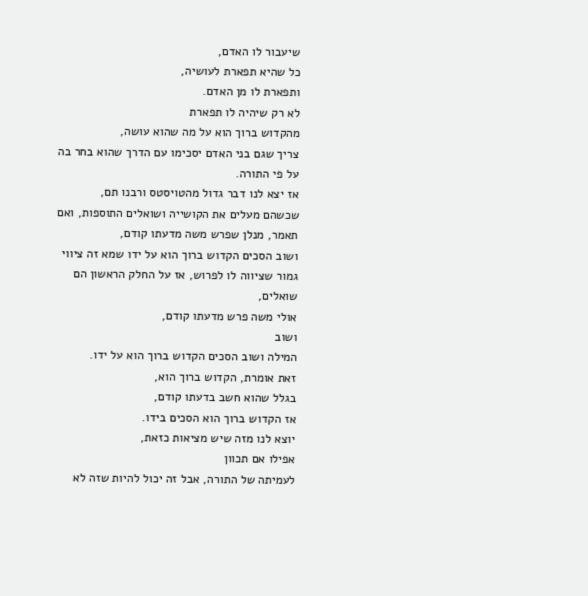שיעבור לו האדם,
כל שהיא תפארת לעושיה,
ותפארת לו מן האדם.
לא רק שיהיה לו תפארת
מהקדוש ברוך הוא על מה שהוא עושה,
צריך שגם בני האדם יסכימו עם הדרך שהוא בחר בה על פי התורה.
אז יצא לנו דבר גדול מהטויסטס ורבנו תם,
שכשהם מעלים את הקושייה ושואלים התוספות, ואם תאמר, מנלן שפרש משה מדעתו קודם,
ושוב הסכים הקדוש ברוך הוא על ידו שמא זה ציווי גמור שציווה לו לפרוש, אז על החלק הראשון הם שואלים,
אולי משה פרש מדעתו קודם,
ושוב
המילה ושוב הסכים הקדוש ברוך הוא על ידו.
זאת אומרת, הקדוש ברוך הוא,
בגלל שהוא חשב בדעתו קודם,
אז הקדוש ברוך הוא הסכים בידו.
יוצא לנו מזה שיש מציאות כזאת,
אפילו אם תכוון
לעמיתה של התורה, אבל זה יכול להיות שזה לא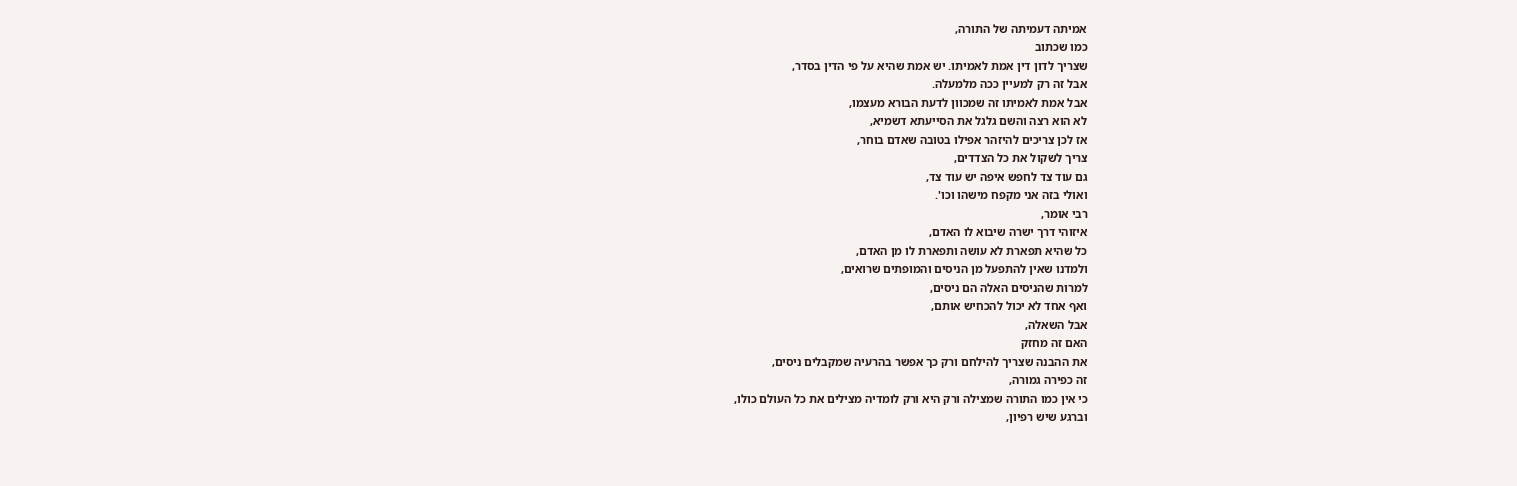אמיתה דעמיתה של התורה,
כמו שכתוב
שצריך לדון דין אמת לאמיתו. יש אמת שהיא על פי הדין בסדר,
אבל זה רק למעיין ככה מלמעלה.
אבל אמת לאמיתו זה שמכוון לדעת הבורא מעצמו,
לא הוא רצה והשם גלגל את הסייעתא דשמיא,
אז לכן צריכים להיזהר אפילו בטובה שאדם בוחר,
צריך לשקול את כל הצדדים,
גם עוד צד לחפש איפה יש עוד צד,
ואולי בזה אני מקפח מישהו וכו'.
רבי אומר,
איזוהי דרך ישרה שיבוא לו האדם,
כל שהיא תפארת לא עושה ותפארת לו מן האדם,
ולמדנו שאין להתפעל מן הניסים והמופתים שרואים,
למרות שהניסים האלה הם ניסים,
ואף אחד לא יכול להכחיש אותם,
אבל השאלה,
האם זה מחזק
את ההבנה שצריך להילחם ורק כך אפשר בהרעיה שמקבלים ניסים,
זה כפירה גמורה,
כי אין כמו התורה שמצילה ורק היא ורק לומדיה מצילים את כל העולם כולו,
וברגע שיש רפיון,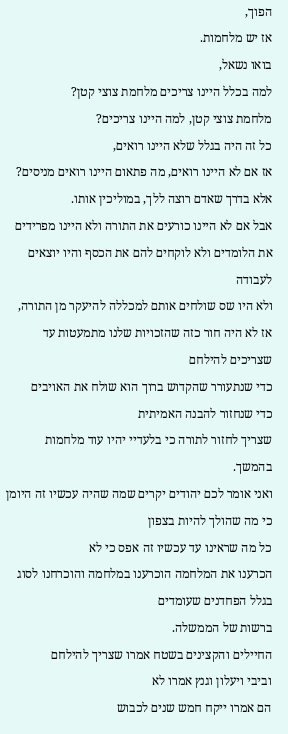הפוך,
אז יש מלחמות.
בואו נשאל,
למה בכלל היינו צריכים מלחמת צוצי קטן?
מלחמת צוצי קטן, למה היינו צריכים?
כל זה היה בגלל שלא היינו רואים,
אז אם לא היינו רואים, מה פתאום היינו רואים מניסים?
אלא בדרך שאדם רוצה ללך, במוליכין אותו.
אבל אם לא היינו כורעים את התורה ולא היינו מפרידים את הלומדים ולא לוקחים להם את הכסף והיו יוצאים לעבודה
ולא היו שס שולחים אותם למכללה להיעקר מן התורה,
אז לא היה חור כזה שהזכויות שלנו מתמעטות עד שצריכים להילחם
כדי שנתעורר שהקדוש ברוך הוא שולח את האויבים
כדי שנחזור להבנה האמיתית
שצריך לחזור לתורה כי בלעדיי יהיו עוד מלחמות בהמשך.
ואני אומר לכם יהודים יקרים שמה שהיה עכשיו זה היומן
כי מה שהולך להיות בצפון
כל מה שראינו עד עכשיו זה אפס כי לא
הכרענו את המלחמה הוכרענו במלחמה והוכרחנו לסוג בגלל הפחדנים שעומדים
ברשות של הממשלה.
החיילים והקצינים בשטח אמרו שצריך להילחם
וביבי ויעלון וגנץ אמרו לא
הם אמרו ייקח חמש שנים לכבוש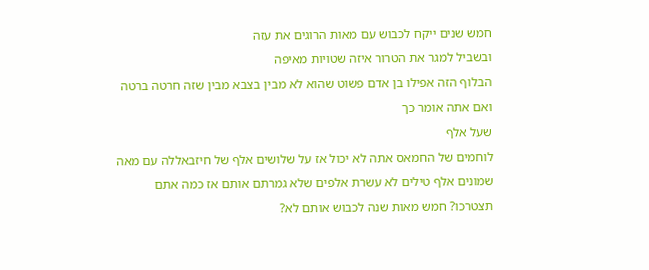חמש שנים ייקח לכבוש עם מאות הרוגים את עזה
ובשביל למגר את הטרור איזה שטויות מאיפה
הבלוף הזה אפילו בן אדם פשוט שהוא לא מבין בצבא מבין שזה חרטה ברטה
ואם אתה אומר כך
שעל אלף
לוחמים של החמאס אתה לא יכול אז על שלושים אלף של חיזבאללה עם מאה שמונים אלף טילים לא עשרת אלפים שלא גמרתם אותם אז כמה אתם תצטרכו? חמש מאות שנה לכבוש אותם לא?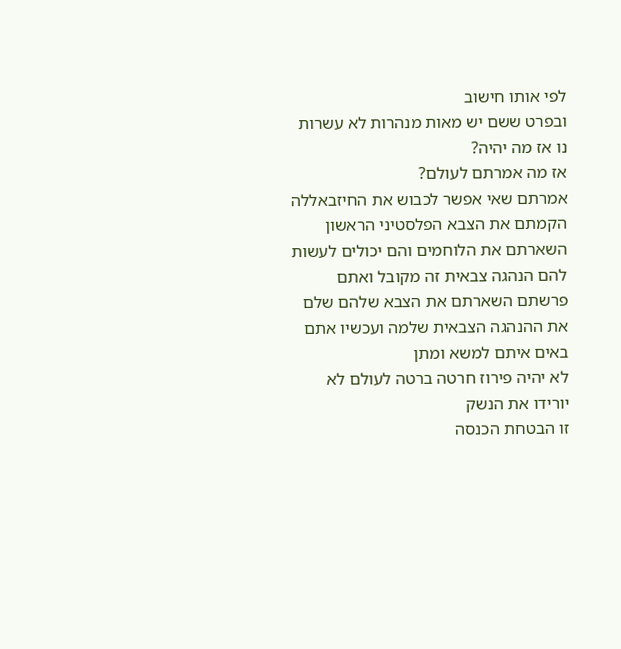לפי אותו חישוב
ובפרט ששם יש מאות מנהרות לא עשרות
נו אז מה יהיה?
אז מה אמרתם לעולם?
אמרתם שאי אפשר לכבוש את החיזבאללה הקמתם את הצבא הפלסטיני הראשון השארתם את הלוחמים והם יכולים לעשות להם הנהגה צבאית זה מקובל ואתם פרשתם השארתם את הצבא שלהם שלם
את ההנהגה הצבאית שלמה ועכשיו אתם באים איתם למשא ומתן
לא יהיה פירוז חרטה ברטה לעולם לא יורידו את הנשק
זו הבטחת הכנסה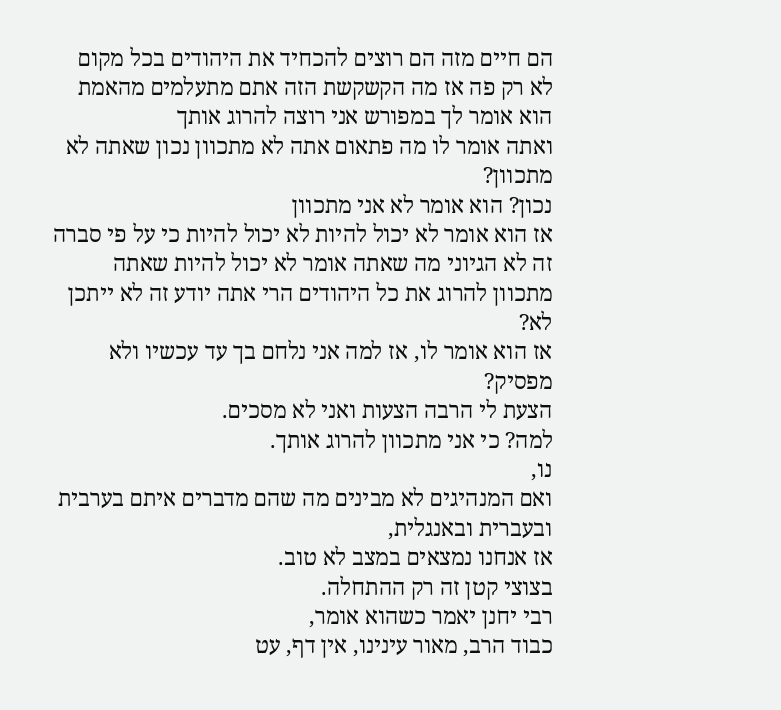הם חיים מזה הם רוצים להכחיד את היהודים בכל מקום לא רק פה אז מה הקשקשת הזה אתם מתעלמים מהאמת הוא אומר לך במפורש אני רוצה להרוג אותך
ואתה אומר לו מה פתאום אתה לא מתכוון נכון שאתה לא מתכוון?
נכון? הוא אומר לא אני מתכוון
אז הוא אומר לא יכול להיות לא יכול להיות כי על פי סברה זה לא הגיוני מה שאתה אומר לא יכול להיות שאתה מתכוון להרוג את כל היהודים הרי אתה יודע זה לא ייתכן לא?
אז הוא אומר לו, אז למה אני נלחם בך עד עכשיו ולא מפסיק?
הצעת לי הרבה הצעות ואני לא מסכים.
למה? כי אני מתכוון להרוג אותך.
נו,
ואם המנהיגים לא מבינים מה שהם מדברים איתם בערבית ובעברית ובאנגלית,
אז אנחנו נמצאים במצב לא טוב.
בצוצי קטן זה רק ההתחלה.
רבי יחנן יאמר כשהוא אומר,
כבוד הרב, מאור עינינו, אין דף, עט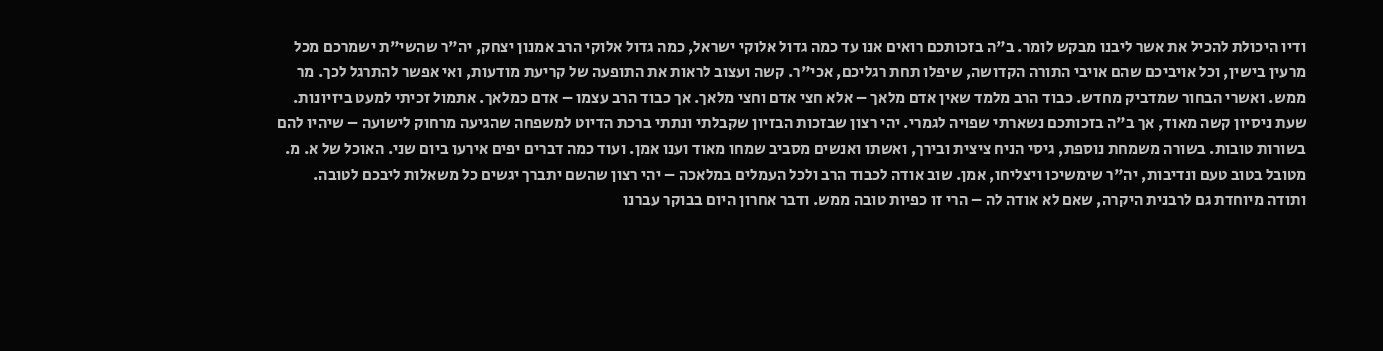ודיו היכולת להכיל את אשר ליבנו מבקש לומר. ב"ה בזכותכם רואים אנו עד כמה גדול אלוקי ישראל, כמה גדול אלוקי הרב אמנון יצחק, יה"ר שהשי"ת ישמרכם מכל מרעין בישין, וכל אויביכם שהם אויבי התורה הקדושה, שיפלו תחת רגליכם, אכי"ר. קשה ועצוב לראות את התופעה של קריעת מודעות, ואי אפשר להתרגל לכך. מר ממש. ואשרי הבחור שמדביק מחדש. כבוד הרב מלמד שאין אדם מלאך – אלא חצי אדם וחצי מלאך. אך כבוד הרב עצמו – אדם כמלאך. אתמול זכיתי למעט ביזיונות. שעת ניסיון קשה מאוד, אך ב"ה בזכותכם נשארתי שפויה לגמרי. יהי רצון שבזכות הבזיון שקבלתי ונתתי ברכת הדיוט למשפחה שהגיעה מרחוק לישועה – שיהיו להם בשורות טובות. בשורה משמחת נוספת, גיסי הניח ציצית ובירך, ואשתו ואנשים מסביב שמחו מאוד וענו אמן. ועוד כמה דברים יפים אירעו ביום שני. האוכל של א. מ. מטובל בטוב טעם ונדיבות, יה"ר שימשיכו ויצליחו, אמן. שוב אודה לכבוד הרב ולכל העמלים במלאכה – יהי רצון שהשם יתברך יגשים כל משאלות ליבכם לטובה. ותודה מיוחדת גם לרבנית היקרה, שאם לא אודה לה – הרי זו כפיות טובה ממש. ודבר אחרון היום בבוקר עברנו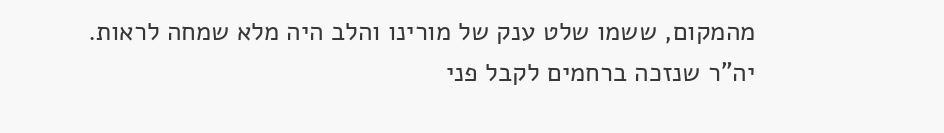מהמקום, ששמו שלט ענק של מורינו והלב היה מלא שמחה לראות. יה"ר שנזכה ברחמים לקבל פני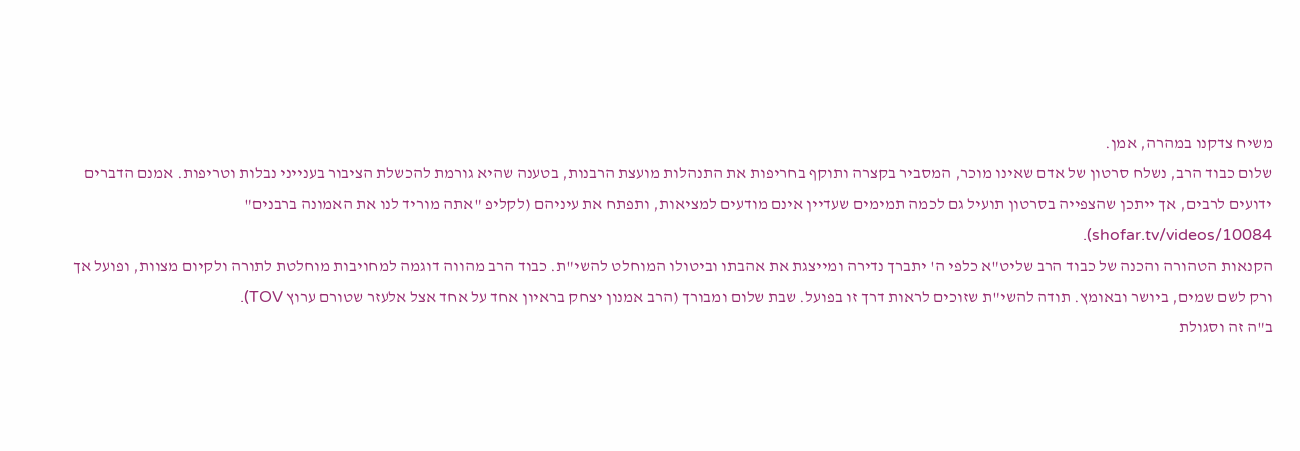משיח צדקנו במהרה, אמן.
שלום כבוד הרב, נשלח סרטון של אדם שאינו מוכר, המסביר בקצרה ותוקף בחריפות את התנהלות מועצת הרבנות, בטענה שהיא גורמת להכשלת הציבור בענייני נבלות וטריפות. אמנם הדברים ידועים לרבים, אך ייתכן שהצפייה בסרטון תועיל גם לכמה תמימים שעדיין אינם מודעים למציאות, ותפתח את עיניהם (לקליפ "אתה מוריד לנו את האמונה ברבנים" shofar.tv/videos/10084).
הקנאות הטהורה והכנה של כבוד הרב שליט"א כלפי ה' יתברך נדירה ומייצגת את אהבתו וביטולו המוחלט להשי"ת. כבוד הרב מהווה דוגמה למחויבות מוחלטת לתורה ולקיום מצוות, ופועל אך ורק לשם שמים, ביושר ובאומץ. תודה להשי"ת שזוכים לראות דרך זו בפועל. שבת שלום ומבורך (הרב אמנון יצחק בראיון אחד על אחד אצל אלעזר שטורם ערוץ TOV).
ב"ה זה וסגולת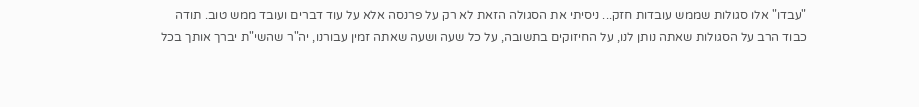"עבדו" אלו סגולות שממש עובדות חזק... ניסיתי את הסגולה הזאת לא רק על פרנסה אלא על עוד דברים ועובד ממש טוב. תודה כבוד הרב על הסגולות שאתה נותן לנו, על החיזוקים בתשובה, על כל שעה ושעה שאתה זמין עבורנו, יה"ר שהשי"ת יברך אותך בכל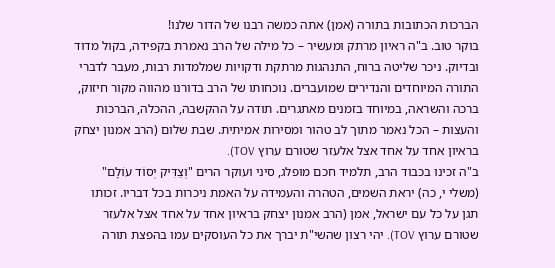הברכות הכתובות בתורה (אמן) אתה כמשה רבנו של הדור שלנו!
בוקר טוב. ב"ה ראיון מרתק ומעשיר – כל מילה של הרב נאמרת בקפידה, בקול מדוד ובדיוק. ניכר שליטה ברוח, התנהגות מרתקת ודקויות שמלמדות רבות, מעבר לדברי התורה המיוחדים והנדירים שמועברים. נוכחותו של הרב בדורנו מהווה מקור חיזוק, ברכה והשראה, במיוחד בזמנים מאתגרים. תודה על ההקשבה, ההכלה, הברכות והעצות – הכל נאמר מתוך לב טהור ומסירות אמיתית. שבת שלום (הרב אמנון יצחק בראיון אחד על אחד אצל אלעזר שטורם ערוץ TOV).
ב"ה זכינו בכבוד הרב, תלמיד חכם מופלג, סיני ועוקר הרים "וְצַדִּיק יְסוֹד עוֹלָם" (משלי י, כה) יראת השמים, הטהרה והעמידה על האמת ניכרות בכל דבריו. זכותו תגן על כל עם ישראל, אמן (הרב אמנון יצחק בראיון אחד על אחד אצל אלעזר שטורם ערוץ TOV). יהי רצון שהשי"ת יברך את כל העוסקים עמו בהפצת תורה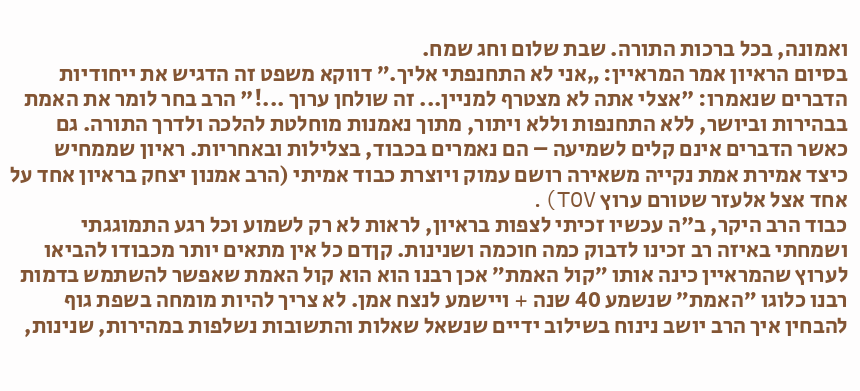ואמונה, בכל ברכות התורה. שבת שלום וחג שמח.
בסיום הראיון אמר המראיין: „אני לא התחנפתי אליך.” דווקא משפט זה הדגיש את ייחודיות הדברים שנאמרו: "אצלי אתה לא מצטרף למניין... זה שולחן ערוך ...!" הרב בחר לומר את האמת בבהירות וביושר, ללא התחנפות וללא ויתור, מתוך נאמנות מוחלטת להלכה ולדרך התורה. גם כאשר הדברים אינם קלים לשמיעה – הם נאמרים בכבוד, בצלילות ובאחריות. ראיון שממחיש כיצד אמירת אמת נקייה משאירה רושם עמוק ויוצרת כבוד אמיתי (הרב אמנון יצחק בראיון אחד על אחד אצל אלעזר שטורם ערוץ TOV).
כבוד הרב היקר, ב"ה עכשיו זכיתי לצפות בראיון, לראות לא רק לשמוע וכל רגע התמוגגתי ושמחתי באיזה רב זכינו לדבוק כמה חוכמה ושנינות. קןדם כל אין מתאים יותר מכבודו להביאו לערוץ שהמראיין כינה אותו ״קול האמת״ אכן רבנו הוא הוא קול האמת שאפשר להשתמש בדמות רבנו כלוגו ״האמת״ שנשמע 40 שנה + ויישמע לנצח אמן. לא צריך להיות מומחה בשפת גוף להבחין איך הרב יושב נינוח בשילוב ידיים שנשאל שאלות והתשובות נשלפות במהירות, שנינות,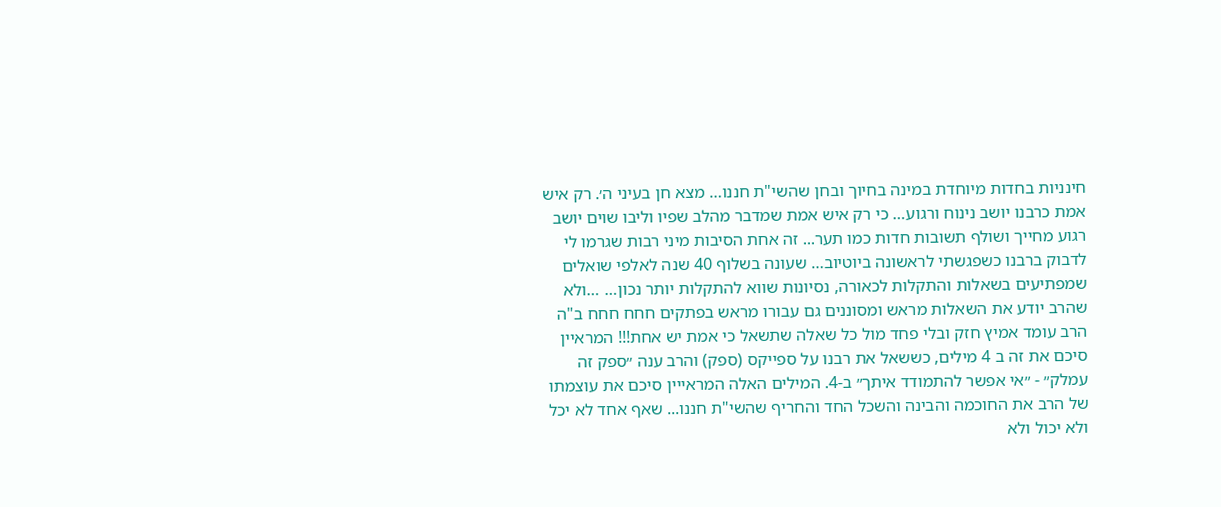חינניות בחדות מיוחדת במינה בחיוך ובחן שהשי"ת חננו… מצא חן בעיני ה׳. רק איש אמת כרבנו יושב נינוח ורגוע… כי רק איש אמת שמדבר מהלב שפיו וליבו שוים יושב רגוע מחייך ושולף תשובות חדות כמו תער... זה אחת הסיבות מיני רבות שגרמו לי לדבוק ברבנו כשפגשתי לראשונה ביוטיוב… שעונה בשלוף 40 שנה לאלפי שואלים שמפתיעים בשאלות והתקלות לכאורה, נסיונות שווא להתקלות יותר נכון… …ולא שהרב יודע את השאלות מראש ומסוננים גם עבורו מראש בפתקים חחח חחח ב"ה הרב עומד אמיץ חזק ובלי פחד מול כל שאלה שתשאל כי אמת יש אחת!!! המראיין סיכם את זה ב 4 מילים, כששאל את רבנו על ספייקס (ספק) והרב ענה ״ספק זה עמלק״ - ״אי אפשר להתמודד איתך״ ב-4. המילים האלה המראייין סיכם את עוצמתו של הרב את החוכמה והבינה והשכל החד והחריף שהשי"ת חננו... שאף אחד לא יכל ולא יכול ולא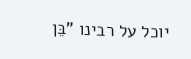יוכל על רבינו "בֵּן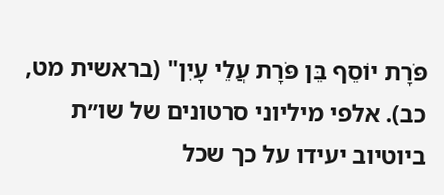פֹּרָת יוֹסֵף בֵּן פֹּרָת עֲלֵי עָיִן" (בראשית מט, כב). אלפי מיליוני סרטונים של שו״ת ביוטיוב יעידו על כך שכל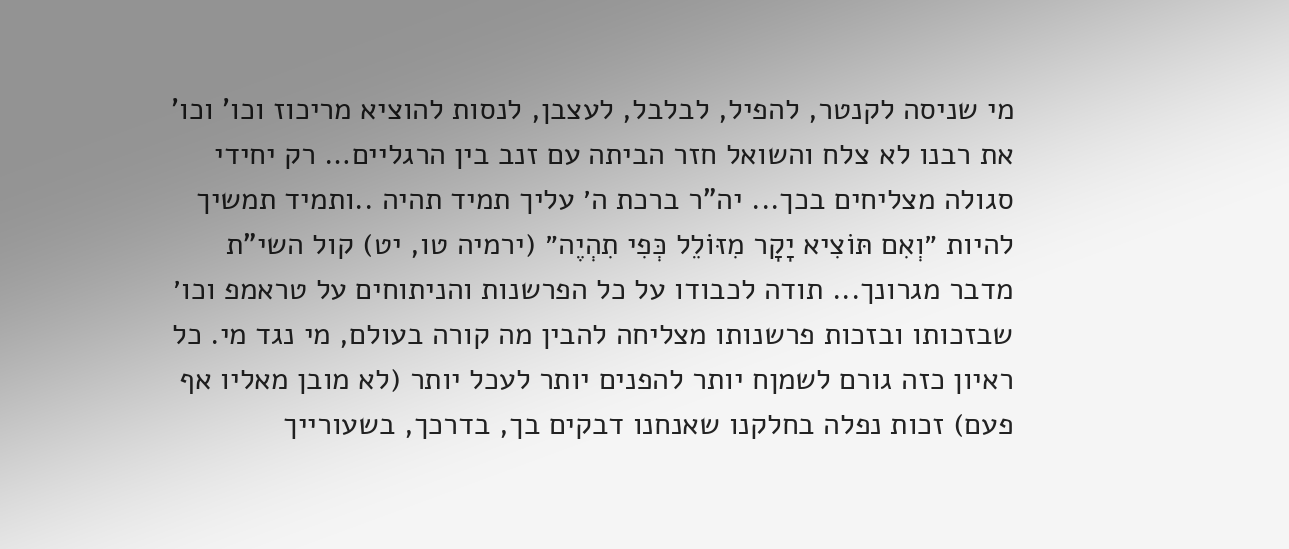מי שניסה לקנטר, להפיל, לבלבל, לעצבן, לנסות להוציא מריכוז וכו' וכו' את רבנו לא צלח והשואל חזר הביתה עם זנב בין הרגליים… רק יחידי סגולה מצליחים בכך... יה"ר ברכת ה׳ עליך תמיד תהיה ..ותמיד תמשיך להיות ״וְאִם תּוֹצִיא יָקָר מִזּוֹלֵל כְּפִי תִהְיֶה״ (ירמיה טו, יט) קול השי"ת מדבר מגרונך... תודה לכבודו על כל הפרשנות והניתוחים על טראמפ וכו׳ שבזכותו ובזכות פרשנותו מצליחה להבין מה קורה בעולם, מי נגד מי. כל ראיון כזה גורם לשמןח יותר להפנים יותר לעכל יותר (לא מובן מאליו אף פעם) זכות נפלה בחלקנו שאנחנו דבקים בך, בדרכך, בשעורייך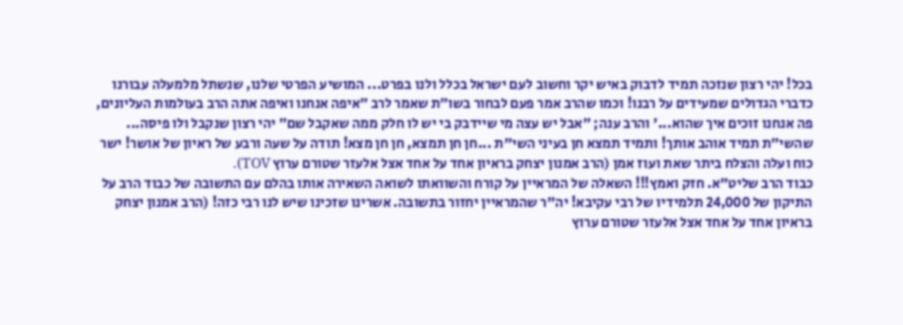בכל! יהי רצון שנזכה תמיד לדבוק באיש יקר וחשוב לעם ישראל בכלל ולנו בפרט... המושיע הפרטי שלנו, שנשתל מלמעלה עבורנו כדברי הגדולים שמעידים על רבנו! וכמו שהרב אמר פעם לבחור בשו״ת שאמר לרב ״איפה אנחנו ואיפה אתה הרב בעולמות העליונים, פה אנחנו זוכים איך שהוא...' והרב ענה; ״אבל יש עצה מי שיידבק בי יש לו חלק ממה שאקבל שם״ יהי רצון שנקבל ולו פיסה... שהשי״ת תמיד אוהב אותך! ותמיד תמצא חן בעיני השי"ת ...חן חן תמצא, חן חן מצא! תודה על שעה ורבע של ראיון של אושר! ישר כוח ועלה והצלח ביתר שאת ועוז אמן (הרב אמנון יצחק בראיון אחד על אחד אצל אלעזר שטורם ערוץ TOV).
כבוד הרב שליט"א. חזק ואמץ!!! השאלה של המראיין על קורח והשוואתו לשואה השאירה אותו בהלם עם התשובה של כבוד הרב על התיקון של 24,000 תלמידיו של רבי עקיבא! יה"ר שהמראיין יחזור בתשובה. אשרינו שזכינו שיש לנו רבי כזה! (הרב אמנון יצחק בראיון אחד על אחד אצל אלעזר שטורם ערוץ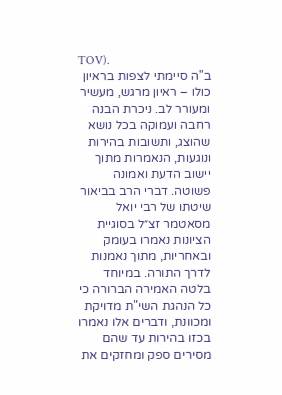TOV).
ב"ה סיימתי לצפות בראיון כולו – ראיון מרגש, מעשיר ומעורר לב. ניכרת הבנה רחבה ועמוקה בכל נושא שהוצג, ותשובות בהירות ונוגעות, הנאמרות מתוך יישוב הדעת ואמונה פשוטה. דברי הרב בביאור שיטתו של רבי יואל מסאטמר זצ״ל בסוגיית הציונות נאמרו בעומק ובאחריות, מתוך נאמנות לדרך התורה. במיוחד בלטה האמירה הברורה כי כל הנהגת השי"ת מדויקת ומכוונת, ודברים אלו נאמרו בכזו בהירות עד שהם מסירים ספק ומחזקים את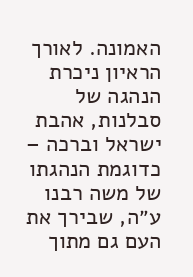האמונה. לאורך הראיון ניכרת הנהגה של סבלנות, אהבת ישראל וברכה – כדוגמת הנהגתו של משה רבנו ע״ה, שבירך את העם גם מתוך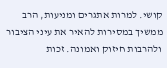קושי. למרות אתגרים ומניעות, הרב ממשיך במסירות להאיר את עיני הציבור ולהרבות חיזוק ואמונה. זכות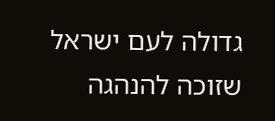גדולה לעם ישראל שזוכה להנהגה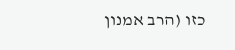כזו (הרב אמנון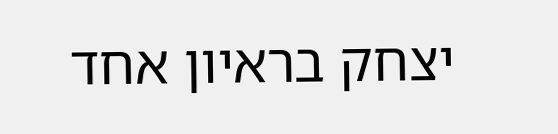יצחק בראיון אחד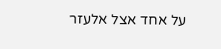על אחד אצל אלעזר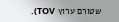שטורם ערוץ TOV).